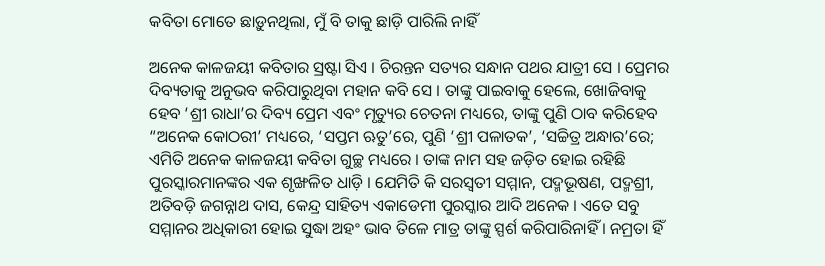କବିତା ମୋତେ ଛାଡ଼ୁନଥିଲା, ମୁଁ ବି ତାକୁ ଛାଡ଼ି ପାରିଲି ନାହିଁ

ଅନେକ କାଳଜୟୀ କବିତାର ସ୍ରଷ୍ଟା ସିଏ । ଚିରନ୍ତନ ସତ୍ୟର ସନ୍ଧାନ ପଥର ଯାତ୍ରୀ ସେ । ପ୍ରେମର ଦିବ୍ୟତାକୁ ଅନୁଭବ କରିପାରୁଥିବା ମହାନ କବି ସେ । ତାଙ୍କୁ ପାଇବାକୁ ହେଲେ, ଖୋଜିବାକୁ ହେବ ‘ଶ୍ରୀ ରାଧା’ର ଦିବ୍ୟ ପ୍ରେମ ଏବଂ ମୃତ୍ୟୁର ଚେତନା ମଧ୍ୟରେ, ତାଙ୍କୁ ପୁଣି ଠାବ କରିହେବ “ଅନେକ କୋଠରୀ’ ମଧ୍ୟରେ, ‘ସପ୍ତମ ଋତୁ’ରେ, ପୁଣି ‘ଶ୍ରୀ ପଳାତକ’, ‘ସଚ୍ଚିତ୍ର ଅନ୍ଧାର’ରେ; ଏମିତି ଅନେକ କାଳଜୟୀ କବିତା ଗୁଚ୍ଛ ମଧ୍ୟରେ । ତାଙ୍କ ନାମ ସହ ଜଡ଼ିତ ହୋଇ ରହିଛି ପୁରସ୍କାରମାନଙ୍କର ଏକ ଶୃଙ୍ଖଳିତ ଧାଡ଼ି । ଯେମିତି କି ସରସ୍ୱତୀ ସମ୍ମାନ, ପଦ୍ମଭୂଷଣ, ପଦ୍ମଶ୍ରୀ, ଅତିବଡ଼ି ଜଗନ୍ନାଥ ଦାସ, କେନ୍ଦ୍ର ସାହିତ୍ୟ ଏକାଡେମୀ ପୁରସ୍କାର ଆଦି ଅନେକ । ଏତେ ସବୁ ସମ୍ମାନର ଅଧିକାରୀ ହୋଇ ସୁଦ୍ଧା ଅହଂ ଭାବ ତିଳେ ମାତ୍ର ତାଙ୍କୁ ସ୍ପର୍ଶ କରିପାରିନାହିଁ । ନମ୍ରତା ହିଁ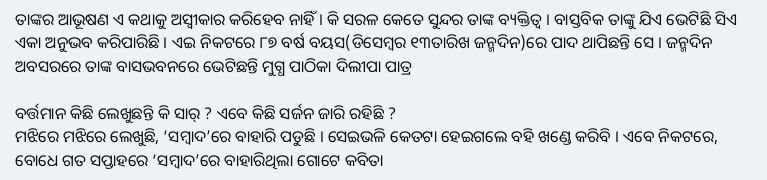ତାଙ୍କର ଆଭୂଷଣ ଏ କଥାକୁ ଅସ୍ୱୀକାର କରିହେବ ନାହିଁ । କି ସରଳ କେତେ ସୁନ୍ଦର ତାଙ୍କ ବ୍ୟକ୍ତିତ୍ୱ । ବାସ୍ତବିକ ତାଙ୍କୁ ଯିଏ ଭେଟିଛି ସିଏ ଏକା ଅନୁଭବ କରିପାରିଛି । ଏଇ ନିକଟରେ ୮୭ ବର୍ଷ ବୟସ(ଡିସେମ୍ବର ୧୩ତାରିଖ ଜନ୍ମଦିନ)ରେ ପାଦ ଥାପିଛନ୍ତି ସେ । ଜନ୍ମଦିନ ଅବସରରେ ତାଙ୍କ ବାସଭବନରେ ଭେଟିଛନ୍ତି ମୁଗ୍ଧ ପାଠିକା ଦିଲୀପା ପାତ୍ର

ବର୍ତ୍ତମାନ କିଛି ଲେଖୁଛନ୍ତି କି ସାର୍‍ ? ଏବେ କିଛି ସର୍ଜନ ଜାରି ରହିଛି ?
ମଝିରେ ମଝିରେ ଲେଖୁଛି, ‘ସମ୍ବାଦ’ରେ ବାହାରି ପଡୁଛି । ସେଇଭଳି କେତଟା ହେଇଗଲେ ବହି ଖଣ୍ଡେ କରିବି । ଏବେ ନିକଟରେ, ବୋଧେ ଗତ ସପ୍ତାହରେ ‘ସମ୍ବାଦ’ରେ ବାହାରିଥିଲା ଗୋଟେ କବିତା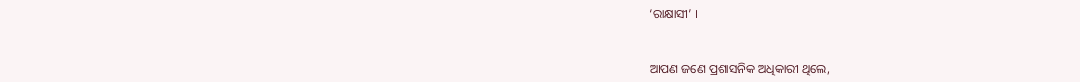‘ରାକ୍ଷାସୀ’ ।


ଆପଣ ଜଣେ ପ୍ରଶାସନିକ ଅଧିକାରୀ ଥିଲେ,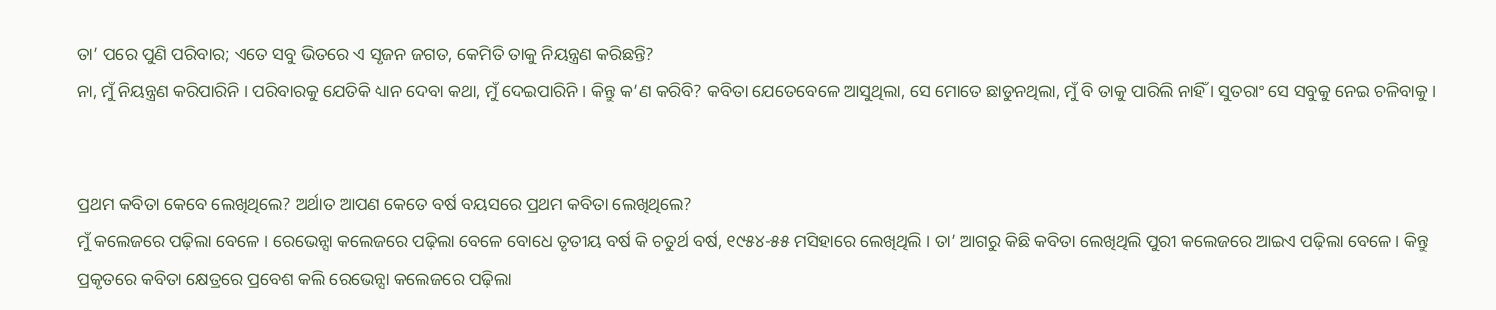ତା’ ପରେ ପୁଣି ପରିବାର; ଏତେ ସବୁ ଭିତରେ ଏ ସୃଜନ ଜଗତ, କେମିତି ତାକୁ ନିୟନ୍ତ୍ରଣ କରିଛନ୍ତି?
ନା, ମୁଁ ନିୟନ୍ତ୍ରଣ କରିପାରିନି । ପରିବାରକୁ ଯେତିକି ଧ୍ୟାନ ଦେବା କଥା, ମୁଁ ଦେଇପାରିନି । କିନ୍ତୁ କ’ଣ କରିବି? କବିତା ଯେତେବେଳେ ଆସୁଥିଲା, ସେ ମୋତେ ଛାଡୁନଥିଲା, ମୁଁ ବି ତାକୁ ପାରିଲି ନାହିଁ । ସୁତରାଂ ସେ ସବୁକୁ ନେଇ ଚଳିବାକୁ ।


ପ୍ରଥମ କବିତା କେବେ ଲେଖିଥିଲେ? ଅର୍ଥାତ ଆପଣ କେତେ ବର୍ଷ ବୟସରେ ପ୍ରଥମ କବିତା ଲେଖିଥିଲେ?
ମୁଁ କଲେଜରେ ପଢ଼ିଲା ବେଳେ । ରେଭେନ୍ସା କଲେଜରେ ପଢ଼ିଲା ବେଳେ ବୋଧେ ତୃତୀୟ ବର୍ଷ କି ଚତୁର୍ଥ ବର୍ଷ, ୧୯୫୪-୫୫ ମସିହାରେ ଲେଖିଥିଲି । ତା’ ଆଗରୁ କିଛି କବିତା ଲେଖିଥିଲି ପୁରୀ କଲେଜରେ ଆଇଏ ପଢ଼ିଲା ବେଳେ । କିନ୍ତୁ ପ୍ରକୃତରେ କବିତା କ୍ଷେତ୍ରରେ ପ୍ରବେଶ କଲି ରେଭେନ୍ସା କଲେଜରେ ପଢ଼ିଲା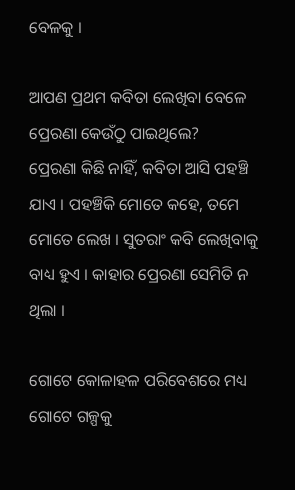ବେଳକୁ ।

ଆପଣ ପ୍ରଥମ କବିତା ଲେଖିବା ବେଳେ ପ୍ରେରଣା କେଉଁଠୁ ପାଇଥିଲେ?
ପ୍ରେରଣା କିଛି ନାହିଁ, କବିତା ଆସି ପହଞ୍ଚି ଯାଏ । ପହଞ୍ଚିକି ମୋତେ କହେ, ତମେ ମୋତେ ଲେଖ । ସୁତରାଂ କବି ଲେଖିବାକୁ ବାଧ୍ୟ ହୁଏ । କାହାର ପ୍ରେରଣା ସେମିତି ନ ଥିଲା ।

ଗୋଟେ କୋଳାହଳ ପରିବେଶରେ ମଧ୍ୟ ଗୋଟେ ଗଳ୍ପକୁ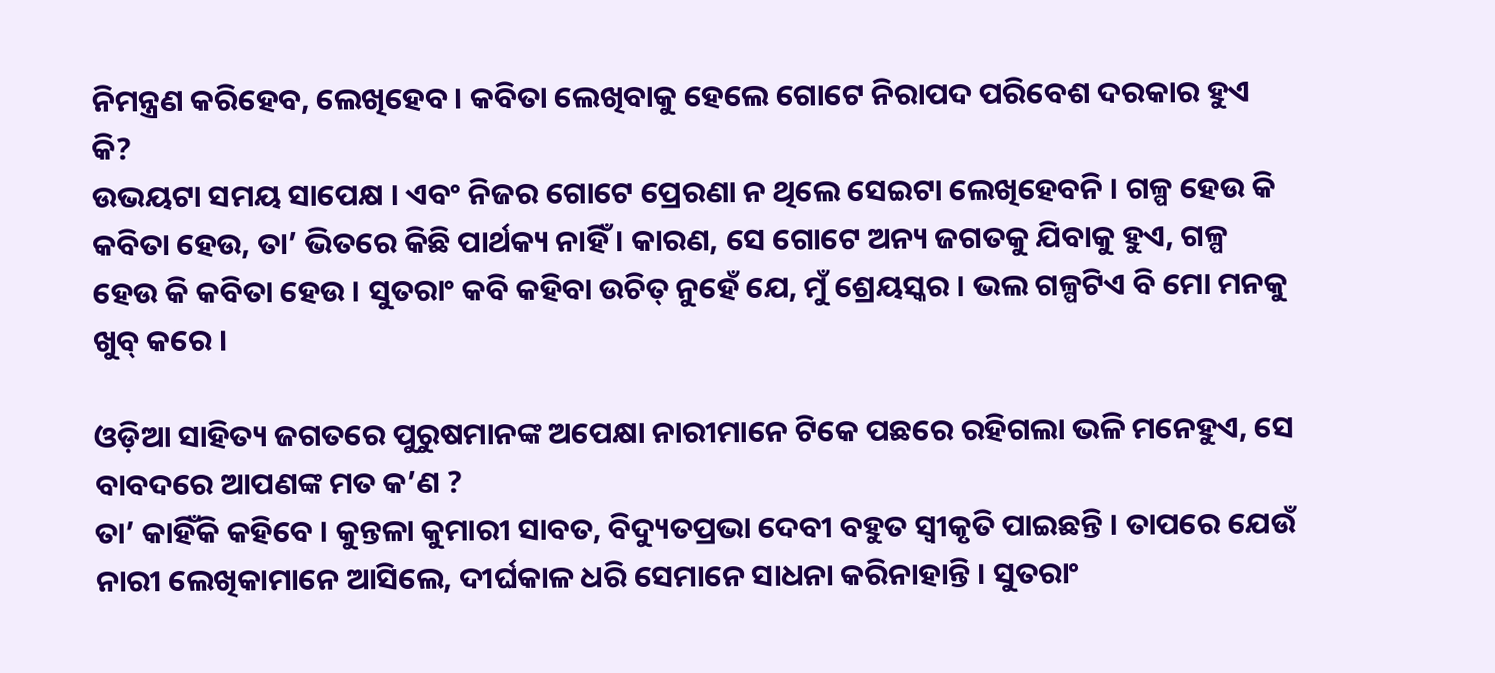ନିମନ୍ତ୍ରଣ କରିହେବ, ଲେଖିହେବ । କବିତା ଲେଖିବାକୁ ହେଲେ ଗୋଟେ ନିରାପଦ ପରିବେଶ ଦରକାର ହୁଏ କି?
ଉଭୟଟା ସମୟ ସାପେକ୍ଷ । ଏବଂ ନିଜର ଗୋଟେ ପ୍ରେରଣା ନ ଥିଲେ ସେଇଟା ଲେଖିହେବନି । ଗଳ୍ପ ହେଉ କି କବିତା ହେଉ, ତା’ ଭିତରେ କିଛି ପାର୍ଥକ୍ୟ ନାହିଁ । କାରଣ, ସେ ଗୋଟେ ଅନ୍ୟ ଜଗତକୁ ଯିବାକୁ ହୁଏ, ଗଳ୍ପ ହେଉ କି କବିତା ହେଉ । ସୁତରାଂ କବି କହିବା ଉଚିତ୍‍ ନୁହେଁ ଯେ, ମୁଁ ଶ୍ରେୟସ୍କର । ଭଲ ଗଳ୍ପଟିଏ ବି ମୋ ମନକୁ ଖୁବ୍‍ କରେ ।

ଓଡ଼ିଆ ସାହିତ୍ୟ ଜଗତରେ ପୁରୁଷମାନଙ୍କ ଅପେକ୍ଷା ନାରୀମାନେ ଟିକେ ପଛରେ ରହିଗଲା ଭଳି ମନେହୁଏ, ସେ ବାବଦରେ ଆପଣଙ୍କ ମତ କ’ଣ ?
ତା’ କାହିଁକି କହିବେ । କୁନ୍ତଳା କୁମାରୀ ସାବତ, ବିଦ୍ୟୁତପ୍ରଭା ଦେବୀ ବହୁତ ସ୍ୱୀକୃତି ପାଇଛନ୍ତି । ତାପରେ ଯେଉଁ ନାରୀ ଲେଖିକାମାନେ ଆସିଲେ, ଦୀର୍ଘକାଳ ଧରି ସେମାନେ ସାଧନା କରିନାହାନ୍ତି । ସୁତରାଂ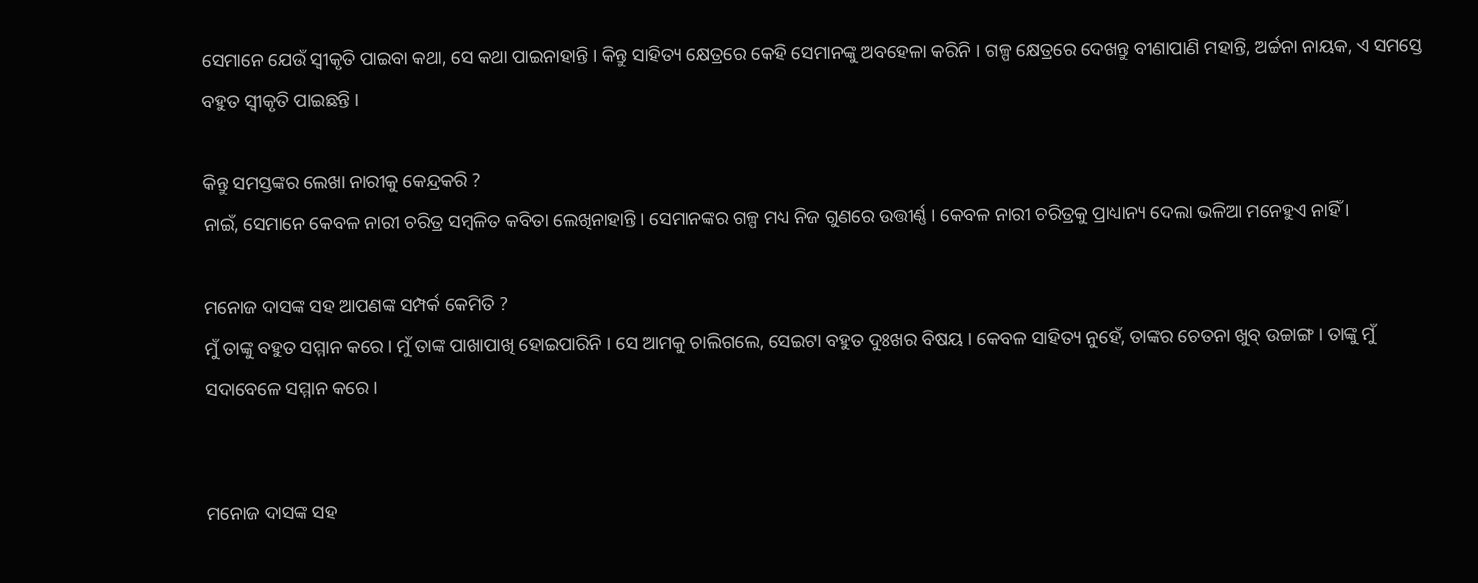ସେମାନେ ଯେଉଁ ସ୍ୱୀକୃତି ପାଇବା କଥା, ସେ କଥା ପାଇନାହାନ୍ତି । କିନ୍ତୁ ସାହିତ୍ୟ କ୍ଷେତ୍ରରେ କେହି ସେମାନଙ୍କୁ ଅବହେଳା କରିନି । ଗଳ୍ପ କ୍ଷେତ୍ରରେ ଦେଖନ୍ତୁ ବୀଣାପାଣି ମହାନ୍ତି, ଅର୍ଚ୍ଚନା ନାୟକ, ଏ ସମସ୍ତେ ବହୁତ ସ୍ୱୀକୃତି ପାଇଛନ୍ତି ।

କିନ୍ତୁ ସମସ୍ତଙ୍କର ଲେଖା ନାରୀକୁ କେନ୍ଦ୍ରକରି ?
ନାଇଁ, ସେମାନେ କେବଳ ନାରୀ ଚରିତ୍ର ସମ୍ବଳିତ କବିତା ଲେଖିନାହାନ୍ତି । ସେମାନଙ୍କର ଗଳ୍ପ ମଧ୍ୟ ନିଜ ଗୁଣରେ ଉତ୍ତୀର୍ଣ୍ଣ । କେବଳ ନାରୀ ଚରିତ୍ରକୁ ପ୍ରାଧ୍ୟାନ୍ୟ ଦେଲା ଭଳିଆ ମନେହୁଏ ନାହିଁ ।

ମନୋଜ ଦାସଙ୍କ ସହ ଆପଣଙ୍କ ସମ୍ପର୍କ କେମିତି ?
ମୁଁ ତାଙ୍କୁ ବହୁତ ସମ୍ମାନ କରେ । ମୁଁ ତାଙ୍କ ପାଖାପାଖି ହୋଇପାରିନି । ସେ ଆମକୁ ଚାଲିଗଲେ, ସେଇଟା ବହୁତ ଦୁଃଖର ବିଷୟ । କେବଳ ସାହିତ୍ୟ ନୁହେଁ, ତାଙ୍କର ଚେତନା ଖୁବ୍‍ ଉଚ୍ଚାଙ୍ଗ । ତାଙ୍କୁ ମୁଁ ସଦାବେଳେ ସମ୍ମାନ କରେ ।


ମନୋଜ ଦାସଙ୍କ ସହ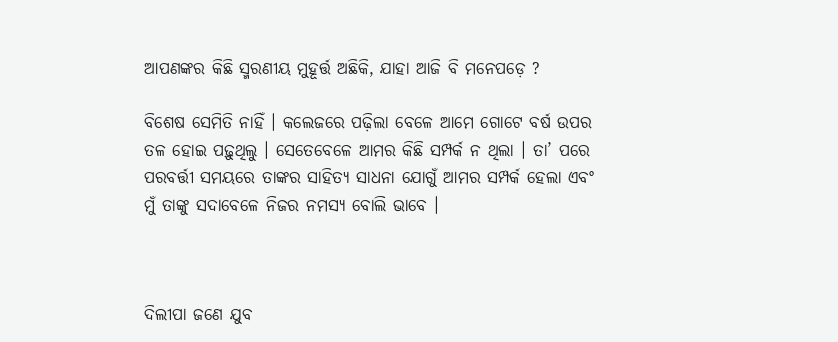ଆପଣଙ୍କର କିଛି ସ୍ମରଣୀୟ ମୁହୂର୍ତ୍ତ ଅଛିକି, ଯାହା ଆଜି ବି ମନେପଡ଼େ ?

ବିଶେଷ ସେମିତି ନାହିଁ । କଲେଜରେ ପଢ଼ିଲା ବେଳେ ଆମେ ଗୋଟେ ବର୍ଷ ଉପର ତଳ ହୋଇ ପଢ଼ୁଥିଲୁ । ସେତେବେଳେ ଆମର କିଛି ସମ୍ପର୍କ ନ ଥିଲା । ତା’ ପରେ ପରବର୍ତ୍ତୀ ସମୟରେ ତାଙ୍କର ସାହିତ୍ୟ ସାଧନା ଯୋଗୁଁ ଆମର ସମ୍ପର୍କ ହେଲା ଏବଂ ମୁଁ ତାଙ୍କୁ ସଦାବେଳେ ନିଜର ନମସ୍ୟ ବୋଲି ଭାବେ ।



ଦିଲୀପା ଜଣେ ଯୁବ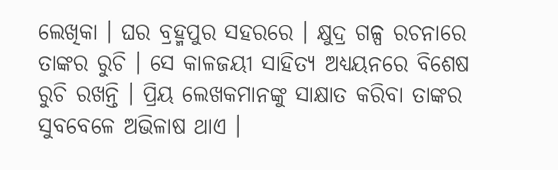ଲେଖିକା । ଘର ବ୍ରହ୍ମପୁର ସହରରେ । କ୍ଷୁଦ୍ର ଗଳ୍ପ ରଚନାରେ ତାଙ୍କର ରୁଚି । ସେ କାଳଜୟୀ ସାହିତ୍ୟ ଅଧ୍ୟୟନରେ ବିଶେଷ ରୁଚି ରଖନ୍ତି । ପ୍ରିୟ ଲେଖକମାନଙ୍କୁ ସାକ୍ଷାତ କରିବା ତାଙ୍କର ସୁବବେଳେ ଅଭିଳାଷ ଥାଏ ।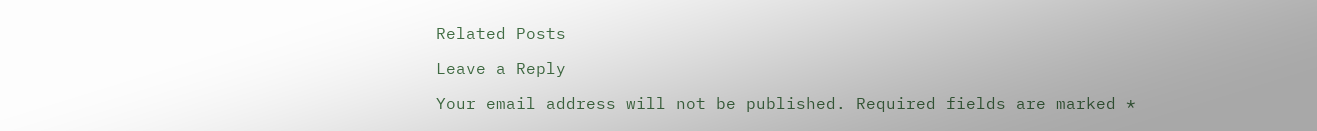Related Posts

Leave a Reply

Your email address will not be published. Required fields are marked *